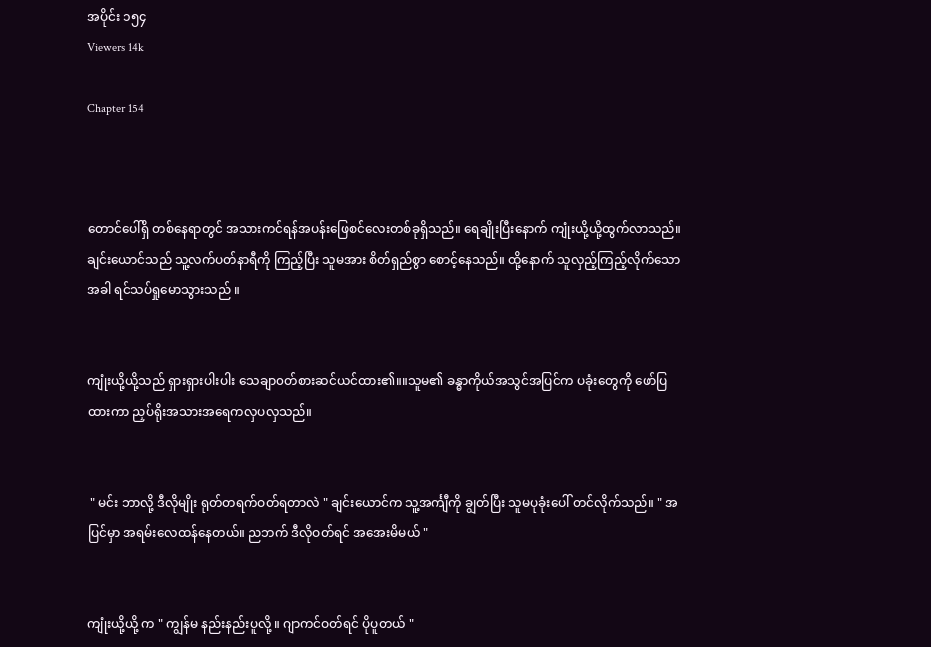အပိုင်း ၁၅၄
Viewers 14k

Chapter 154



တောင်ပေါ်ရှိ တစ်နေရာတွင် အသားကင်ရန်အပန်းဖြေစင်လေးတစ်ခုရှိသည်။ ရေချိုးပြီးနောက် ကျုံးယို့ယို့ထွက်လာသည်။ ချင်းယောင်သည် သူ့လက်ပတ်နာရီကို ကြည့်ပြီး သူမအား စိတ်ရှည်စွာ စောင့်နေသည်။ ထို့နောက် သူလှည့်ကြည့်လိုက်သောအခါ ရင်သပ်ရှုမောသွားသည် ။


ကျုံးယို့ယို့သည် ရှားရှားပါးပါး သေချာ၀တ်စားဆင်ယင်ထား၏။။သူမ၏ ခန္ဓာကိုယ်အသွင်အပြင်က‌ ပခုံးတွေကို ဖော်ပြထားကာ ညှပ်ရိုးအသားအရေကလှပလှသည်။


 " မင်း ဘာလို့ ဒီလိုမျိုး ရုတ်တရက်ဝတ်ရတာလဲ " ချင်းယောင်က သူ့အင်္ကျီကို ချွတ်ပြီး သူမပုခုံးပေါ် တင်လိုက်သည်။ " အပြင်မှာ အရမ်းလေထန်နေတယ်။ ညဘက် ဒီလိုဝတ်ရင် အအေးမိမယ် "


ကျုံးယို့ယို့ က " ကျွန်မ နည်းနည်းပူ‌လို့ ။ ဂျာကင်ဝတ်ရင် ပိုပူတယ် "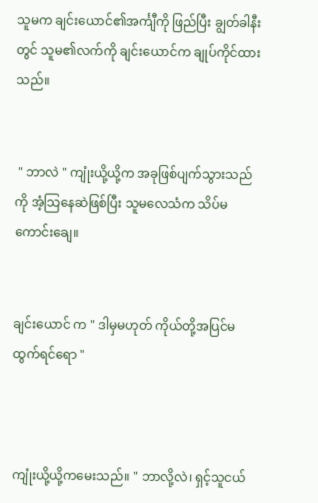သူမက ချင်းယောင်၏အင်္ကျီကို ဖြည်ပြီး ချွတ်ခါနီးတွင် သူမ၏လက်ကို ချင်းယောင်က ချုပ်ကိုင်ထားသည်။


 " ဘာလဲ " ကျုံးယို့ယို့က အခုဖြစ်ပျက်သွားသည်ကို အံ့သြနေဆဲဖြစ်ပြီး သူမလေသံက သိပ်မကောင်းချေ။


ချင်းယောင် က " ဒါမှမဟုတ် ကိုယ်တို့အပြင်မထွက်ရင်ရော "



ကျုံးယို့ယို့ကမေးသည်။ " ဘာလို့လဲ၊ ရှင့်သူငယ်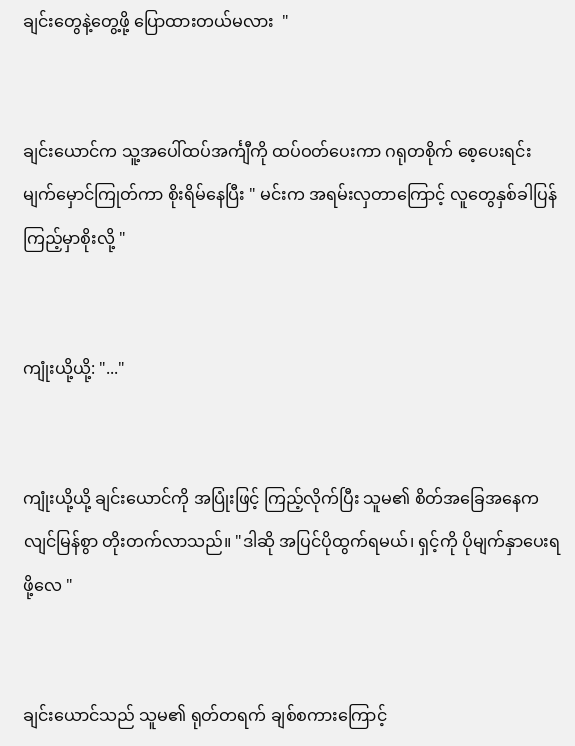ချင်းတွေနဲ့တွေ့ဖို့ ပြောထားတယ်မလား  "


ချင်းယောင်က သူ့အပေါ်ထပ်အင်္ကျီကို ထပ်ဝတ်ပေးကာ ဂရုတစိုက် စေ့ပေးရင်း မျက်မှောင်ကြုတ်ကာ စိုးရိမ်နေပြီး " မင်းက အရမ်းလှတာကြောင့် လူတွေနှစ်ခါပြန်ကြည့်မှာစိုးလို့ "


ကျုံးယို့ယို့: "..."


ကျုံးယို့ယို့ ချင်းယောင်ကို အပြုံးဖြင့် ကြည့်လိုက်ပြီး သူမ၏ စိတ်အခြေအနေက လျင်မြန်စွာ တိုးတက်လာသည်။ "ဒါဆို အပြင်ပိုထွက်ရမယ်၊ ရှင့်ကို ပိုမျက်နှာပေးရဖို့လေ "


ချင်းယောင်သည် သူမ၏ ရုတ်တရက် ချစ်စကားကြောင့်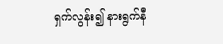ရှက်လွန်း၍ နားရွက်နီ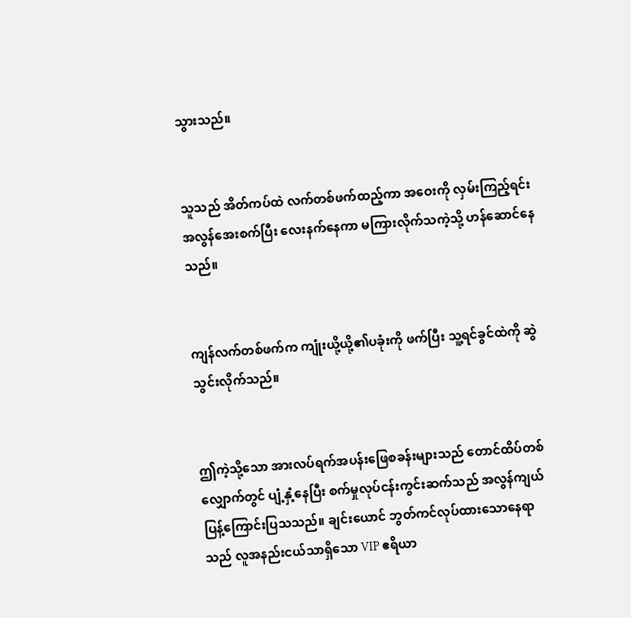သွားသည်။


သူသည် အိတ်ကပ်ထဲ လက်တစ်ဖက်ထည့်ကာ အဝေးကို လှမ်းကြည့်ရင်း အလွန်အေးစက်ပြီး လေးနက်နေကာ မကြားလိုက်သကဲ့သို့ ဟန်ဆောင်နေသည်။


ကျန်လက်တစ်ဖက်က ကျုံးယို့ယို့၏ပခုံးကို ဖက်ပြီး သူ့ရင်ခွင်ထဲကို ဆွဲသွင်းလိုက်သည်။


ဤကဲ့သို့သော အားလပ်ရက်အပန်းဖြေစခန်းများသည် တောင်ထိပ်တစ်လျှောက်တွင် ပျံ့နှံ့နေပြီး စက်မှုလုပ်ငန်းကွင်းဆက်သည် အလွန်ကျယ်ပြန့်ကြောင်းပြသသည်။ ချင်းယောင် ဘွတ်ကင်လုပ်ထားသောနေရာသည် လူအနည်းငယ်သာရှိသော VIP ဧရိယာ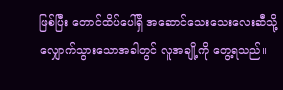ဖြစ်ပြီး တောင်ထိပ်ပေါ်ရှိ အဆောင်သေးသေးလေးဆီသို့ လျှောက်သွားသောအခါတွင် လူအချို့ကို တွေ့ရသည်။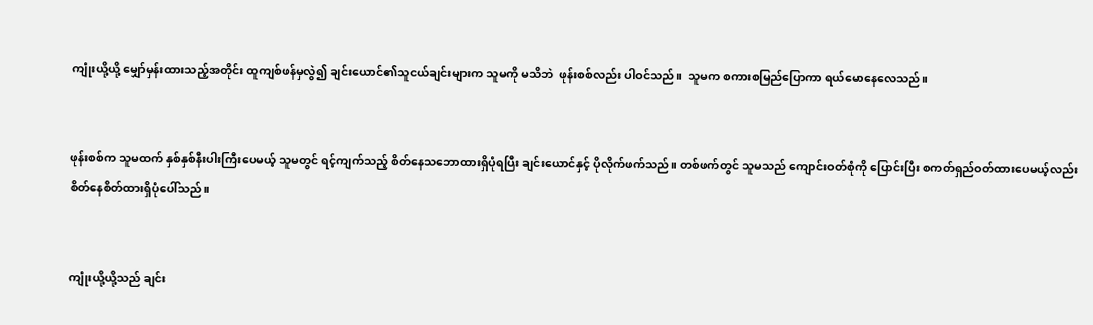ကျုံးယို့ယို့ မျှော်မှန်းထားသည့်အတိုင်း ထူကျစ်ဖန်မှလွဲ၍ ချင်းယောင်၏သူငယ်ချင်းများက သူမကို မသိဘဲ  ဖုန်းစစ်လည်း ပါဝင်သည်။  သူမက စကားစမြည်ပြောကာ ရယ်မောနေလေသည်။


ဖုန်းစစ်က သူမထက် နှစ်နှစ်နီးပါးကြီးပေမယ့် သူမတွင် ရင့်ကျက်သည့် စိတ်နေသဘောထားရှိပုံရပြီး ချင်းယောင်နှင့် ပိုလိုက်ဖက်သည်။ တစ်ဖက်တွင် သူမသည် ကျောင်းဝတ်စုံကို ပြောင်းပြီး စကတ်ရှည်ဝတ်ထားပေမယ့်လည်း စိတ်နေစိတ်ထားရှိပုံပေါ်သည်။


ကျုံးယို့ယို့သည် ချင်း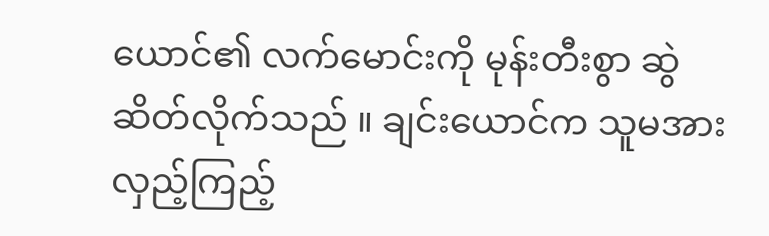ယောင်၏ လက်မောင်းကို မုန်းတီးစွာ ဆွဲဆိတ်လိုက်သည် ။ ချင်းယောင်က သူမအား လှည့်ကြည့်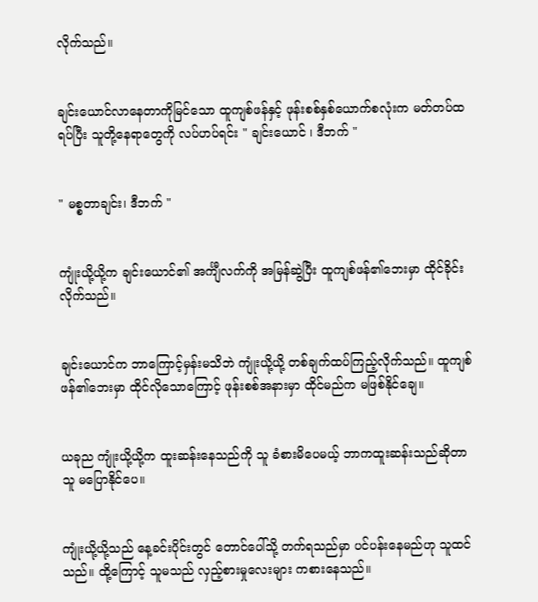လိုက်သည်။


ချင်းယောင်လာနေတာကိုမြင်သော ထူကျစ်ဖန်နှင့် ဖုန်းစစ်နှစ်ယောက်စလုံးက မတ်တပ်ထရပ်ပြီး သူတို့နေရာတွေကို လပ်ဟပ်ရင်း " ချင်းယောင် ၊ ဒီဘက် "


" မစ္စတာချင်း၊ ဒီဘက် "


ကျုံးယို့ယို့က ချင်းယောင်၏ အင်္ကျီလက်ကို အမြန်ဆွဲပြီး ထူကျစ်ဖန်၏ဘေးမှာ ထိုင်ခိုင်းလိုက်သည်။


ချင်းယောင်က ဘာကြောင့်မှန်းမသိဘဲ ကျုံးယို့ယို့ တစ်ချက်ထပ်ကြည့်လိုက်သည်။ ထူကျစ်ဖန်၏ဘေးမှာ ထိုင်လိုသောကြောင့် ဖုန်းစစ်အနားမှာ ထိုင်မည်က မဖြစ်နိုင်ချေ။


ယခုည ကျုံးယို့ယို့က ထူးဆန်းနေသည်ကို သူ ခံစားမိပေမယ့် ဘာကထူးဆန်းသည်ဆိုတာ သူ မပြောနိုင်ပေ။


ကျုံးယို့ယို့သည် နေ့ခင်းပိုင်းတွင် တောင်ပေါ်သို့ တက်ရသည်မှာ ပင်ပန်းနေမည်ဟု သူထင်သည်။ ထို့ကြောင့် သူမသည် လှည့်စားမှုလေးများ ကစားနေသည်။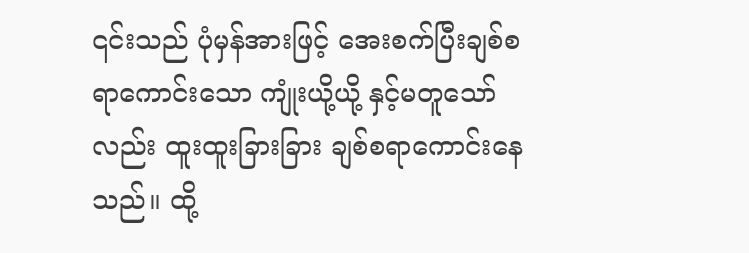၎င်းသည် ပုံမှန်အားဖြင့် အေးစက်ပြီးချစ်စရာကောင်းသော ကျုံးယို့ယို့ နှင့်မတူသော်လည်း ထူးထူးခြားခြား ချစ်စရာကောင်းနေသည်။ ထို့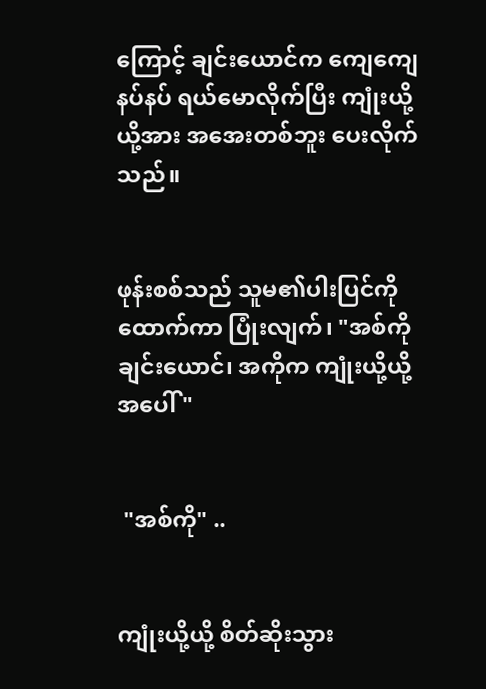ကြောင့် ချင်းယောင်က ကျေကျေနပ်နပ် ရယ်မောလိုက်ပြီး ကျုံးယို့ယို့အား အအေးတစ်ဘူး ပေးလိုက်သည်။


ဖုန်းစစ်သည် သူမ၏ပါးပြင်ကို ထောက်ကာ ပြုံးလျက်၊ "အစ်ကို ချင်းယောင်၊ အကိုက ကျုံးယို့ယို့အပေါ် "


 "အစ်ကို" ..


ကျုံးယို့ယို့ စိတ်ဆိုးသွား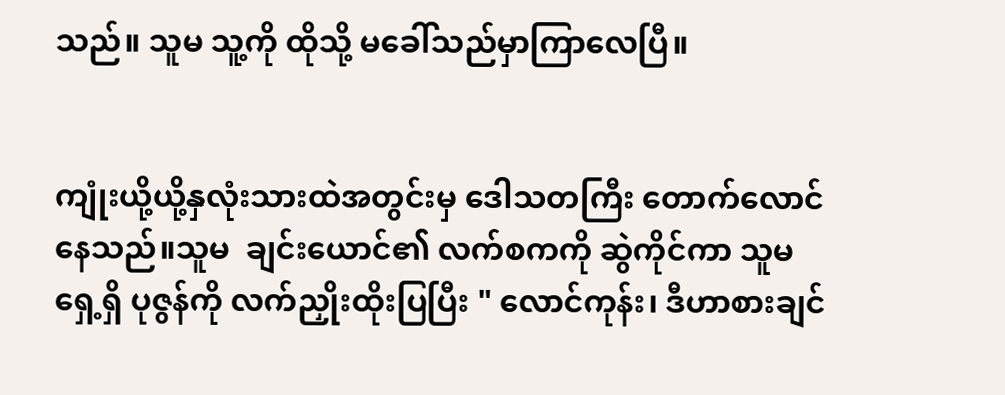သည်။ သူမ သူ့ကို ထိုသို့ မခေါ်သည်မှာကြာလေပြီ။


ကျုံးယို့ယို့နှလုံးသားထဲအတွင်းမှ ဒေါသတကြီး တောက်လောင်နေသည်။သူမ  ချင်းယောင်၏ လက်စကကို ဆွဲကိုင်ကာ သူမရှေ့ရှိ ပုဇွန်ကို လက်ညှိုးထိုးပြပြီး " လောင်ကုန်း၊ ဒီဟာစားချင်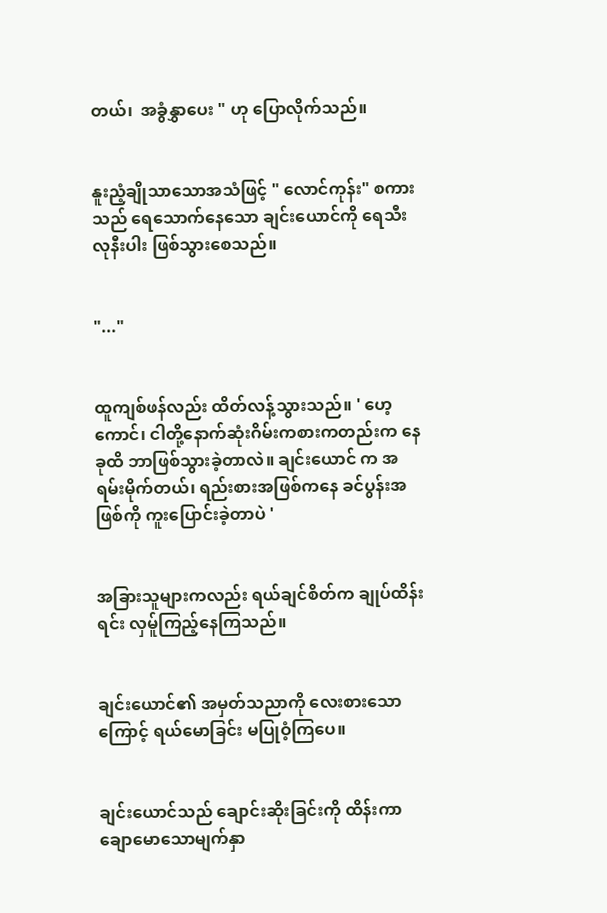တယ်၊  အခွံနွှာပေး " ဟု ပြောလိုက်သည်။


နူးညံ့ချိုသာသောအသံဖြင့် " လောင်ကုန်း" စကားသည် ရေသောက်နေသော ချင်းယောင်ကို ရေသီးလုနီးပါး ဖြစ်သွားစေသည်။


"..."


ထူကျစ်ဖန်လည်း ထိတ်လန့်သွားသည်။ ' ဟေ့ကောင်၊ ငါတို့နောက်ဆုံးဂိမ်းကစားကတည်းက နေ ခုထိ ဘာဖြစ်သွားခဲ့တာလဲ။ ချင်းယောင် က အရမ်းမိုက်တယ်၊ ရည်းစားအဖြစ်ကနေ ခင်ပွန်းအဖြစ်ကို ကူးပြောင်းခဲ့တာပဲ '


အခြားသူများကလည်း ရယ်ချင်စိတ်က ချုပ်ထိန်းရင်း လှမ်ူကြည့်နေကြသည်။


ချင်းယောင်၏ အမှတ်သညာကို လေးစားသောကြောင့် ရယ်မောခြင်း မပြုဝံ့ကြပေ။


ချင်းယောင်သည် ချောင်းဆိုးခြင်းကို ထိန်းကာ ချောမောသောမျက်နှာ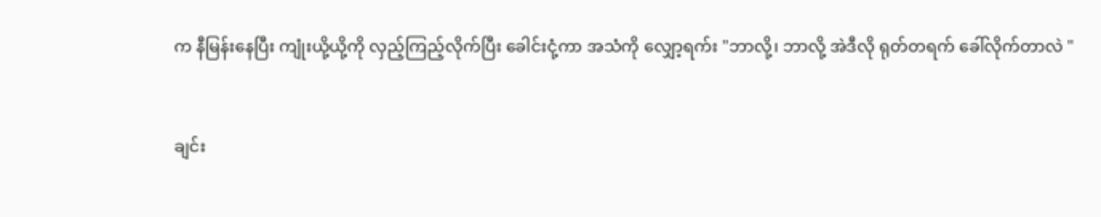က နီမြန်းနေပြီး ကျုံးယို့ယို့ကို လှည့်ကြည့်လိုက်ပြီး ခေါင်းငုံ့ကာ အသံကို လျှော့ရက်း "ဘာလို့၊ ဘာလို့ အဲ‌ဒီလို ရုတ်တရက် ခေါ်လိုက်တာလဲ "


ချင်း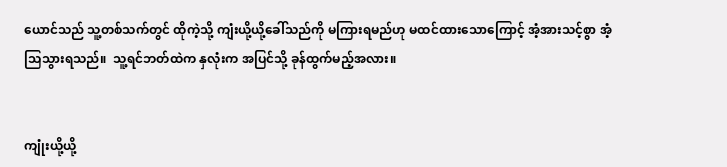ယောင်သည် သူ့တစ်သက်တွင် ထိုကဲ့သို့ ကျံးယို့ယို့ခေါ်သည်ကို မကြားရမည်ဟု မထင်ထားသောကြောင့် အံ့အားသင့်စွာ အံ့သြသွားရသည်။  သူ့ရင်ဘတ်ထဲက နှလုံးက အပြင်သို့ ခုန်ထွက်မည့်အလား။


ကျုံးယို့ယို့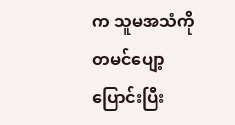က သူမအသံကို တမင်ပျော့ပြောင်းပြီး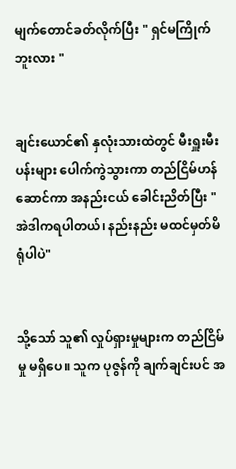မျက်တောင်ခတ်လိုက်ပြီး " ရှင်မကြိုက်ဘူးလား "


ချင်းယောင်၏ နှလုံးသားထဲတွင် မီးရှူးမီးပန်းများ ပေါက်ကွဲသွားကာ တည်ငြိမ်ဟန်ဆောင်ကာ အနည်းငယ် ခေါင်းညိတ်ပြီး " အဲဒါကရပါတယ်၊ နည်းနည်း မထင်မှတ်မိရုံပါပဲ"


သို့သော် သူ၏ လှုပ်ရှားမှုများက တည်ငြိမ်မှု မရှိပေ။ သူက ပုဇွန်ကို ချက်ချင်းပင် အ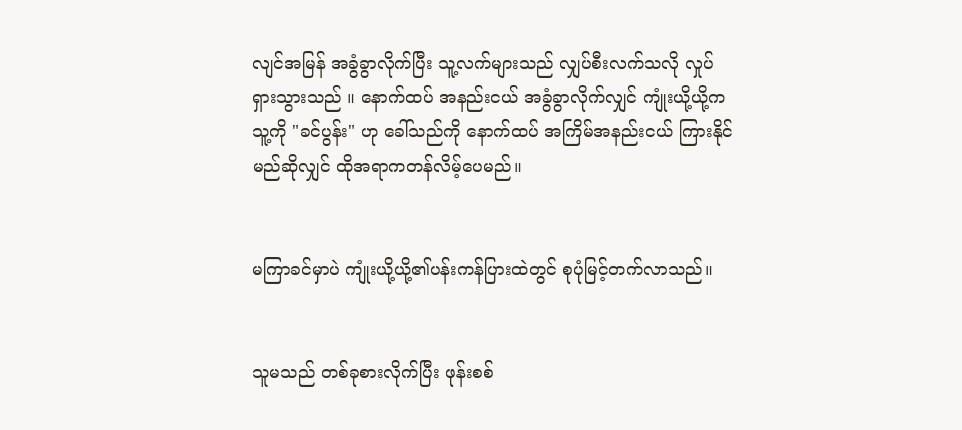လျင်အမြန် အခွံခွာလိုက်ပြီး သူ့လက်များသည် လျှပ်စီးလက်သလို လှုပ်ရှားသွားသည် ။ နောက်ထပ် အနည်းငယ် အခွံခွာလိုက်လျှင် ကျုံးယို့ယို့က သူ့ကို "ခင်ပွန်း" ဟု ခေါ်သည်ကို နောက်ထပ် အကြိမ်အနည်းငယ် ကြားနိုင်မည်ဆိုလျှင် ထိုအရာကတန်လိမ့်ပေမည်။


မကြာခင်မှာပဲ ကျုံးယို့ယို့၏ပန်းကန်ပြားထဲတွင် စုပုံမြင့်တက်လာသည်။


သူမသည် တစ်ခုစားလိုက်ပြီး ဖုန်းစစ်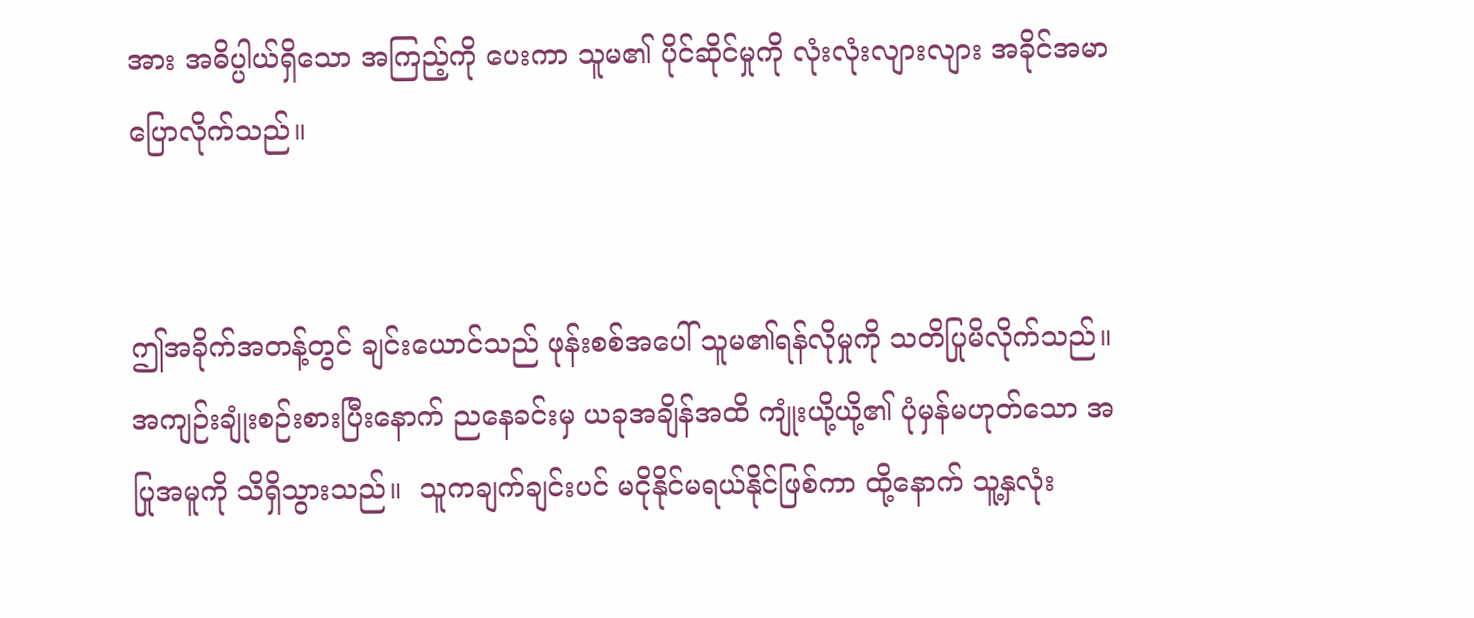အား အဓိပ္ပါယ်ရှိသော အကြည့်ကို ပေးကာ သူမ၏ ပိုင်ဆိုင်မှုကို လုံးလုံးလျားလျား အခိုင်အမာပြောလိုက်သည်။


ဤအခိုက်အတန့်တွင် ချင်းယောင်သည် ဖုန်းစစ်အပေါ် သူမ၏ရန်လိုမှုကို သတိပြုမိလိုက်သည်။ အကျဉ်းချုံးစဉ်းစားပြီးနောက် ညနေခင်းမှ ယခုအချိန်အထိ ကျုံးယို့ယို့၏ ပုံမှန်မဟုတ်သော အပြုအမူကို သိရှိသွားသည်။  သူကချက်ချင်းပင် မငိုနိုင်မရယ်နိုင်ဖြစ်ကာ ထို့နောက် သူ့နှလုံး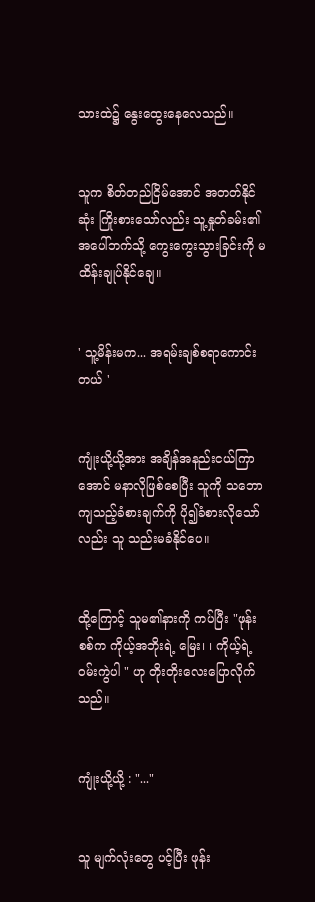သားထဲ၌ နွေးထွေးနေလေသည်။


သူက စိတ်တည်ငြိမ်အောင် အတတ်နိုင်ဆုံး ကြိုးစားသော်လည်း သူ့နှုတ်ခမ်း၏ အပေါ်ဘက်သို့ ကွေးကွေးသွားခြင်းကို မထိန်းချုပ်နိုင်ချေ။


' သူ့မိန်းမက... အရမ်းချစ်စရာကောင်းတယ် '


ကျုံးယို့ယို့အား အချိန်အနည်းငယ်ကြာအောင် မနာလိုဖြစ်စေပြီး သူကို သဘောကျသည့်ခံစားချက်ကို ပို၍ခံစားလိုသော်လည်း သူ သည်းမခံနိုင်ပေ။


ထို့ကြောင့် သူမ၏နားကို ကပ်ပြီး "ဖုန်းစစ်က ကိုယ့်အဘိုးရဲ့ မြေး၊ ၊ ကိုယ့်ရဲ့ဝမ်းကွဲပါ " ဟု တိုးတိုးလေးပြောလိုက်သည်။


ကျုံးယို့ယို့ : "..."


သူ မျက်လုံးတွေ ပင့်ပြီး ဖုန်း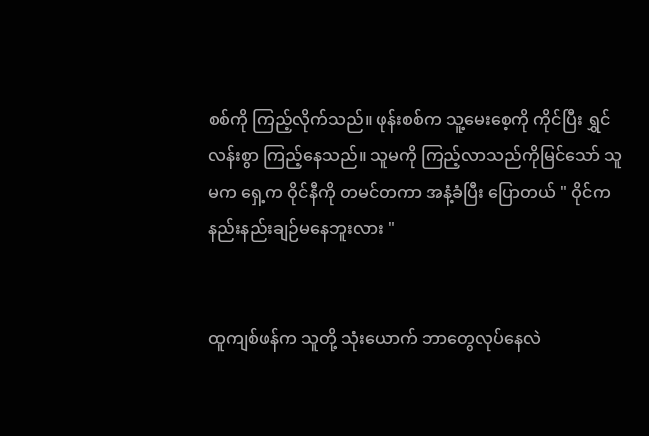စစ်ကို ကြည့်လိုက်သည်။ ဖုန်းစစ်က သူ့မေးစေ့ကို ကိုင်ပြီး ရွှင်လန်းစွာ ကြည့်နေသည်။ သူမကို ကြည့်လာသည်ကိုမြင်သော် သူမက ရှေ့က ဝိုင်နီကို တမင်တကာ အနံ့ခံပြီး ပြောတယ် " ဝိုင်က  နည်းနည်းချဉ်မ‌နေဘူးလား "


ထူကျစ်ဖန်က သူတို့ သုံးယောက် ဘာတွေလုပ်နေလဲ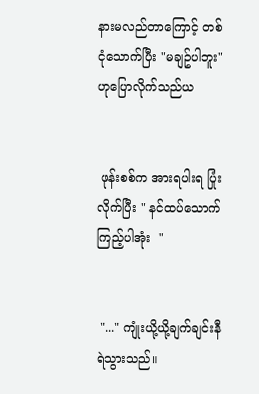နားမလည်တာကြောင့် တစ်ငုံသောက်ပြီး "မချဥ်ပါဘူး" ဟုပြောလိုက်သည်ယ


 ဖုန်းစစ်က အားရပါးရ ပြုံးလိုက်ပြီး " နင်ထပ်သောက်ကြည့်ပါအုံး  "


 "..." ကျုံးယို့ယို့ချက်ချင်းနီရဲသွားသည်။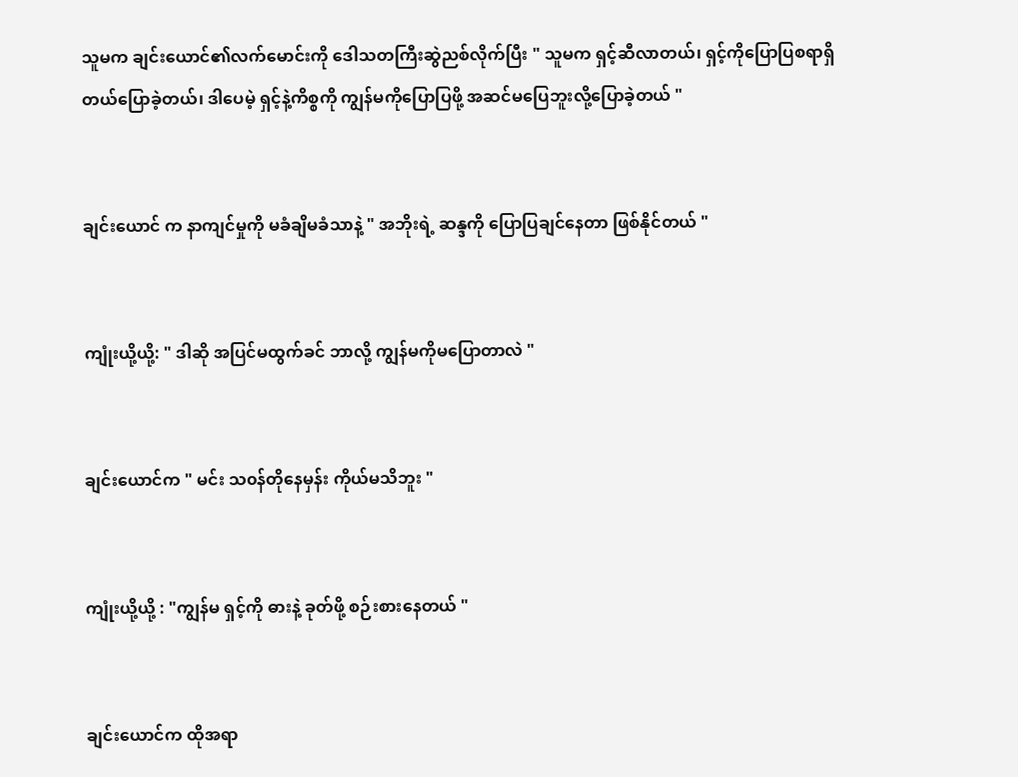သူမက ချင်းယောင်၏လက်မောင်းကို ဒေါသတကြီးဆွဲညစ်လိုက်ပြီး " သူမက ရှင့်ဆီလာတယ်၊ ရှင့်ကိုပြောပြစရာရှိတယ်‌ပြောခဲ့တယ်၊ ဒါပေမဲ့ ရှင့်နဲ့ကိစ္စကို ကျွန်မကိုပြောပြဖို့ အဆင်မပြေဘူးလို့ပြောခဲ့တယ် "


ချင်းယောင် က နာကျင်မှုကို မခံချိမခံသာနဲ့ " အဘိုးရဲ့ ဆန္ဒကို ပြောပြချင်နေတာ ဖြစ်နိုင်တယ် "


ကျုံးယို့ယို့: " ဒါဆို အပြင်မထွက်ခင် ဘာလို့ ကျွန်မကိုမပြောတာလဲ "


ချင်းယောင်က " မင်း သ၀န်တိုနေမှန်း ကိုယ်မသိဘူး "


ကျုံးယို့ယို့ : "ကျွန်မ ရှင့်ကို ဓားနဲ့ ခုတ်ဖို့ စဉ်းစားနေတယ် "


ချင်းယောင်က ထိုအရာ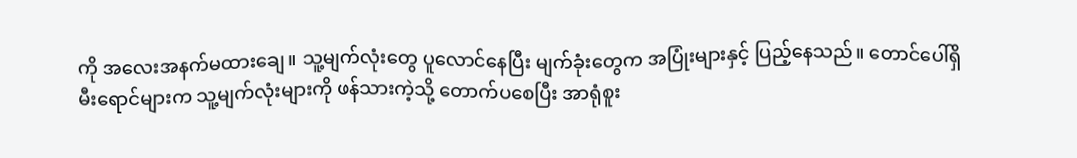ကို အလေးအနက်မထားချေ။ သူ့မျက်လုံးတွေ ပူလောင်နေပြီး မျက်ခုံးတွေက အပြုံးများနှင့် ပြည့်နေသည်။ တောင်ပေါ်ရှိ မီးရောင်များက သူ့မျက်လုံးများကို ဖန်သားကဲ့သို့ တောက်ပစေပြီး အာရုံစူး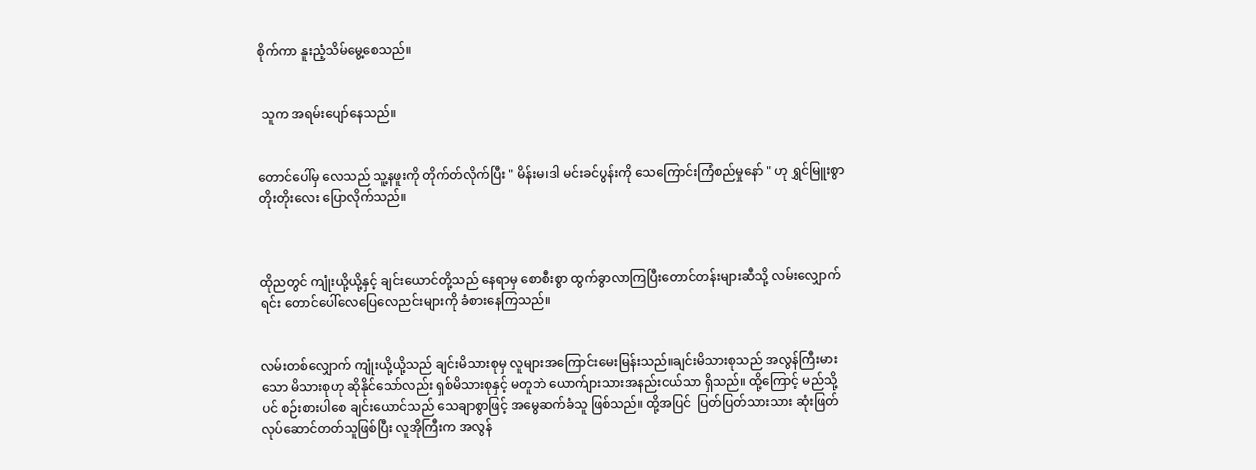စိုက်ကာ နူးညံ့သိမ်မွေ့စေသည်။


 သူက အရမ်းပျော်နေသည်။


တောင်ပေါ်မှ လေသည် သူ့နဖူးကို တိုက်တ်လိုက်ပြီး " မိန်းမ၊ဒါ မင်းခင်ပွန်းကို သေကြောင်းကြံစည်မှုနော် " ဟု ရွှင်မြူးစွာ တိုးတိုးလေး ပြောလိုက်သည်။



ထိုညတွင် ကျုံးယို့ယို့နှင့် ချင်းယောင်တို့သည် နေရာမှ စောစီးစွာ ထွက်ခွာလာကြပြီးတောင်တန်းများဆီသို့ လမ်းလျှောက်ရင်း တောင်ပေါ်လေပြေလေညင်းများကို ခံစားနေကြသည်။


လမ်းတစ်လျှောက် ကျုံးယို့ယို့သည် ချင်းမိသားစုမှ လူများအကြောင်းမေးမြန်းသည်။ချင်းမိသားစုသည် အလွန်ကြီးမားသော မိသားစုဟု ဆိုနိုင်သော်လည်း ရှစ်မိသားစုနှင့် မတူဘဲ ယောက်ျားသားအနည်းငယ်သာ ရှိသည်။ ထို့ကြောင့် မည်သို့ပင် စဉ်းစားပါစေ ချင်းယောင်သည် သေချာစွာဖြင့် အမွေဆက်ခံသူ ဖြစ်သည်။ ထို့အပြင်  ပြတ်ပြတ်သားသား ဆုံးဖြတ်လုပ်ဆောင်တတ်သူဖြစ်ပြီး လူအိုကြီးက အလွန်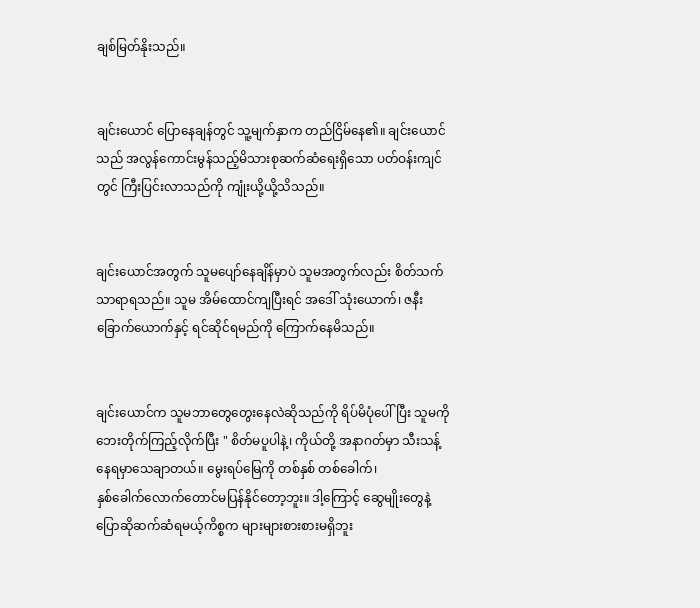ချစ်မြတ်နိုးသည်။


ချင်းယောင် ပြောနေချန်တွင် သူ့မျက်နှာက တည်ငြိမ်‌နေ၏။ ချင်းယောင်သည် အလွန်ကောင်းမွန်သည့်မိသားစုဆက်ဆံရေးရှိသော ပတ်ဝန်းကျင်တွင် ကြီးပြင်းလာသည်ကို ကျုံးယို့ယို့သိသည်။


ချင်းယောင်အတွက် သူမပျော်နေချိန်မှာပဲ သူမအတွက်လည်း စိတ်သက်သာရာရသည်။ သူမ အိမ်ထောင်ကျပြီးရင် အဒေါ် သုံးယောက်၊ ဇနီးခြောက်ယောက်နှင့် ရင်ဆိုင်ရမည်ကို ကြောက်နေမိသည်။


ချင်းယောင်က သူမဘာတွေတွေးနေလဲဆိုသည်ကို ရိပ်မိပုံပေါ်ပြီး သူမကို ဘေးတိုက်ကြည့်လိုက်ပြီး " စိတ်မပူပါနဲ့၊ ကိုယ်တို့ အနာဂတ်မှာ သီးသန့်နေရမှာသေချာတယ်။ မွေးရပ်မြေကို တစ်နှစ် တစ်ခေါက်၊နှစ်‌ခေါက်‌လောက်တောင်မပြန်နိုင်တော့ဘူး။ ဒါ့ကြောင့် ဆွေမျိုးတွေနဲ့ ပြောဆိုဆက်ဆံရမယ့်ကိစ္စက များများစားစားမရှိဘူး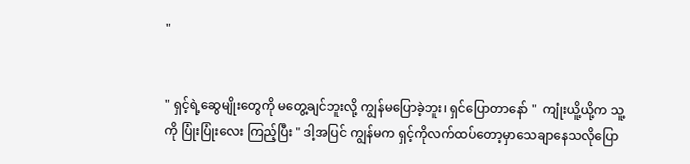"


" ရှင့်ရဲ့ဆွေမျိုးတွေကို မတွေ့ချင်ဘူးလို့ ကျွန်မပြောခဲ့ဘူး၊ ရှင်ပြောတာနော် "  ကျုံးယိူ့ယို့က သူ့ကို ပြုံးပြုံးလေး ကြည့်ပြီး " ဒါ့အပြင် ကျွန်မက ရှင့်ကိုလက်ထပ်တော့မှာသေချာနေသလိုပြော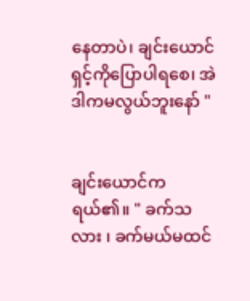နေတာပဲ၊ ချင်းယောင် ရှင့်ကိုပြောပါရစေ၊ အဲဒါကမလွယ်ဘူးနော် "


ချင်းယောင်က ရယ်၏။ " ခက်သလား ၊ ခက်မယ်မထင်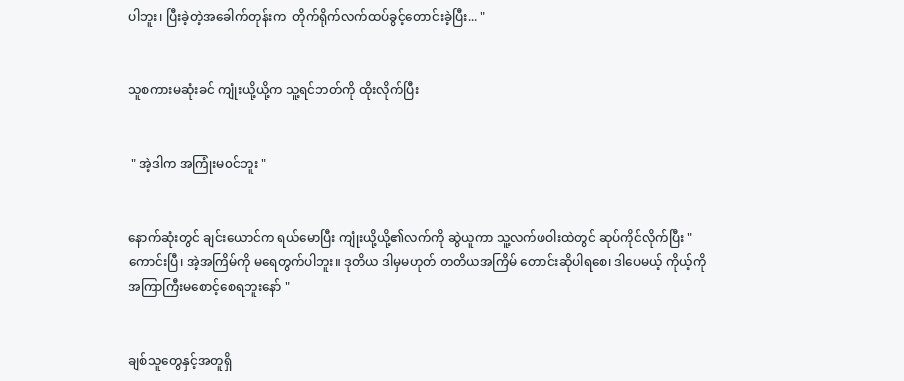ပါဘူး၊ ပြီးခဲ့တဲ့အခေါက်တုန်းက  တိုက်ရိုက်လက်ထပ်ခွင့်တောင်းခဲ့ပြီး... "


သူစကားမဆုံးခင် ကျုံးယို့ယို့က သူ့ရင်ဘတ်ကို ထိုးလိုက်ပြီး


 " အဲ့ဒါက အကြုံးမ၀င်ဘူး "


နောက်ဆုံးတွင် ချင်းယောင်က ရယ်မောပြီး ကျုံးယို့ယို့၏လက်ကို ဆွဲယူကာ သူ့လက်ဖဝါးထဲတွင် ဆုပ်ကိုင်လိုက်ပြီး " ကောင်းပြီ၊ အဲ့အကြိမ်ကို မရေတွက်ပါဘူး။ ဒုတိယ ဒါမှမဟုတ် တတိယအကြိမ် တောင်းဆိုပါရစေ၊ ဒါပေမယ့် ကိုယ့်ကို အကြာကြီးမစောင့်စေရဘူးနော် "


ချစ်သူတွေနှင့်အတူရှိ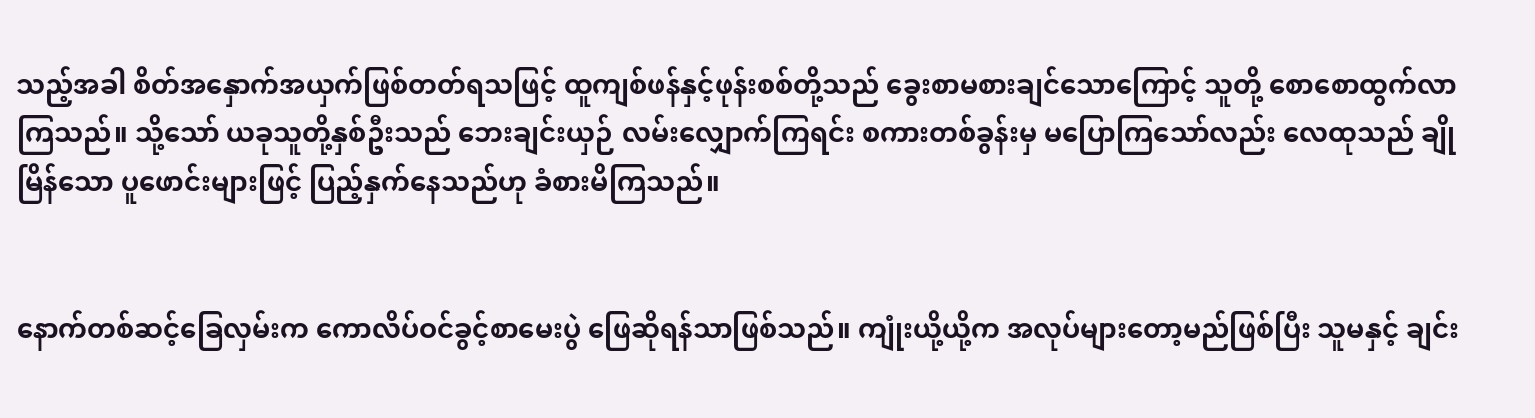သည့်အခါ စိတ်အနှောက်အယှက်ဖြစ်တတ်ရသဖြင့် ထူကျစ်ဖန်နှင့်ဖုန်းစစ်တို့သည် ခွေးစာမစားချင်သောကြောင့် သူတို့ စောစောထွက်လာကြသည်။ သို့သော် ယခုသူတို့နှစ်ဦးသည် ဘေးချင်းယှဉ် လမ်းလျှောက်ကြရင်း စကားတစ်ခွန်းမှ မပြောကြသော်လည်း လေထုသည် ချိုမြိန်သော ပူဖောင်းများဖြင့် ပြည့်နှက်နေသည်ဟု ခံစားမိကြသည်။


နောက်တစ်ဆင့်ခြေလှမ်းက ကောလိပ်ဝင်ခွင့်စာမေးပွဲ‌ ဖြေဆိုရန်သာဖြစ်သည်။ ကျုံးယို့ယို့က အလုပ်များတော့မည်ဖြစ်ပြီး သူမနှင့် ချင်း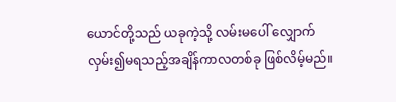ယောင်တို့သည် ယခုကဲ့သို့ လမ်းမပေါ် လျှောက်လှမ်း၍မရသည့်အချိန်ကာလတစ်ခု ဖြစ်လိမ့်မည်။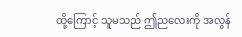ထို့ကြောင့် သူမသည် ဤညလေးကို အလွန်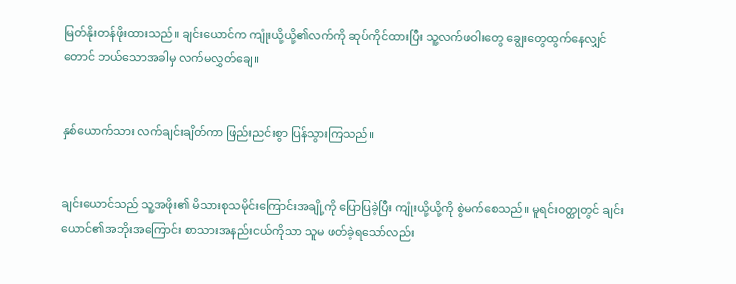မြတ်နိုးတန်ဖိုးထားသည်။ ချင်းယောင်က ကျုံးယို့ယို့၏လက်ကို ဆုပ်ကိုင်ထားပြီး သူ့လက်ဖဝါးတွေ ချွေးတွေထွက်နေလျှင်တောင် ဘယ်သောအခါမှ လက်မလွှတ်ချေ။


နှစ်ယောက်သား လက်ချင်းချိတ်ကာ ဖြည်းညင်းစွာ ပြန်သွားကြသည်။


ချင်းယောင်သည် သူ့အဖိုး၏ မိသားစုသမိုင်းကြောင်းအချို့ကို ပြောပြခဲ့ပြီး ကျုံးယို့ယို့ကို စွဲမက်စေသည်။ မူရင်း၀တ္ထုတွင် ချင်းယောင်၏အဘိုးအကြောင်း စာသားအနည်းငယ်ကိုသာ သူမ ဖတ်ခဲ့ရသော်လည်း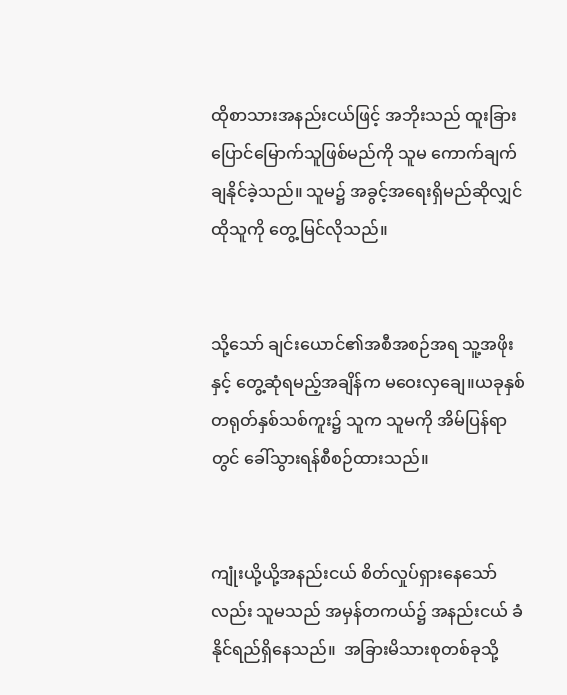ထိုစာသားအနည်းငယ်ဖြင့် အဘိုးသည် ထူးခြားပြောင်မြောက်သူဖြစ်မည်ကို သူမ ကောက်ချက်ချနိုင်ခဲ့သည်။ သူမ၌ အခွင့်အရေး‌ရှိမည်ဆိုလျှင် ထိုသူကို တွေ့မြင်လိုသည်။


သို့သော် ချင်းယောင်၏အစီအစဉ်အရ သူ့အဖိုးနှင့် တွေ့ဆုံရမည့်အချိန်က မဝေးလှချေ။ယခုနှစ် တရုတ်နှစ်သစ်ကူး၌ သူက သူမကို အိမ်ပြန်ရာတွင် ခေါ်သွားရန်စီစဉ်ထားသည်။


ကျုံးယို့ယို့အနည်းငယ် စိတ်လှုပ်ရှားနေသော်လည်း သူမသည် အမှန်တကယ်၌ အနည်းငယ် ခံနိုင်ရည်ရှိနေသည်။  အခြားမိသားစုတစ်ခုသို့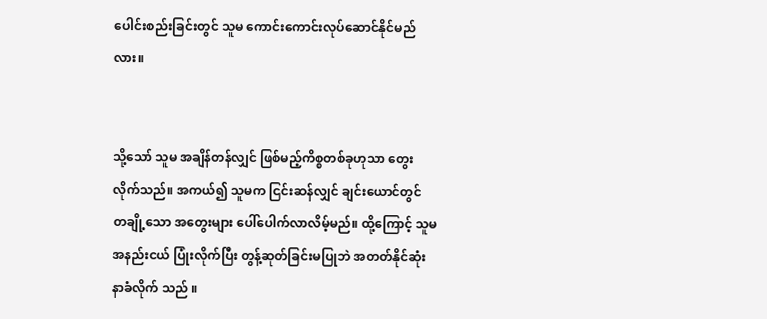ပေါင်းစည်းခြင်းတွင် သူမ ကောင်းကောင်းလုပ်ဆောင်နိုင်မည်လား။


သို့သော် သူမ အချိန်တန်လျှင် ဖြစ်မည့်ကိစ္စတစ်ခုဟုသာ တွေးလိုက်သည်။ အကယ်၍ သူမက ငြင်းဆန်လျှင် ချင်းယောင်တွင် တချို့သော အတွေးများ ပေါ်ပေါက်လာလိမ့်မည်။ ထို့ကြောင့် သူမ အနည်းငယ် ပြုံးလိုက်ပြီး တွန့်ဆုတ်ခြင်းမပြုဘဲ အတတ်နိုင်ဆုံး နာခံလိုက် သည် ။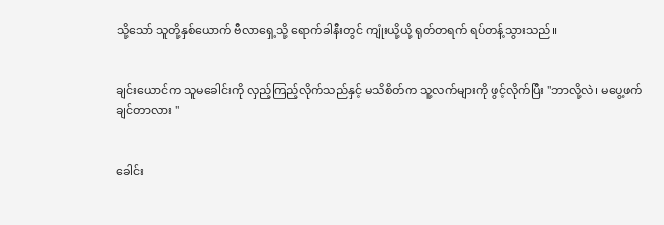သို့သော် သူတို့နှစ်ယောက် ဗီလာရှေ့သို့ ရောက်ခါနီးတွင် ကျုံးယို့ယို့ ရုတ်တရက် ရပ်တန့်သွားသည်။


ချင်းယောင်က သူမခေါင်းကို လှည့်ကြည့်လိုက်သည်နှင့် မသိစိတ်က သူ့လက်များကို ဖွင့်လိုက်ပြီး "ဘာလို့လဲ၊ မပွေ့ဖက်ချင်တာလား "


ခေါင်း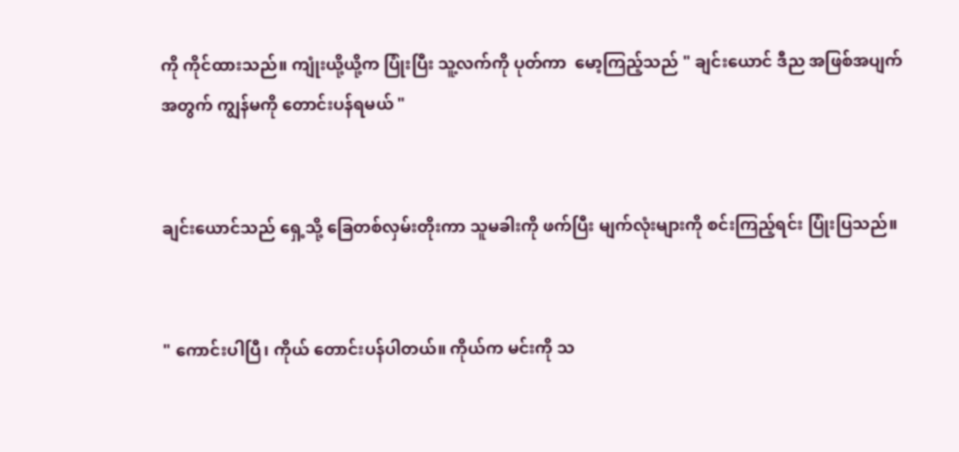ကို ကိုင်ထားသည်။ ကျုံးယို့ယို့က ပြုံးပြီး သူ့လက်ကို ပုတ်ကာ  မော့ကြည့်သည် " ချင်းယောင် ဒီည အဖြစ်အပျက်အတွက် ကျွန်မကို တောင်းပန်ရမယ် "


ချင်းယောင်သည် ရှေ့သို့ ခြေတစ်လှမ်းတိုးကာ သူမခါးကို ဖက်ပြီး မျက်လုံးများကို စင်းကြည့်ရင်း ပြုံးပြသည်။


" ကောင်းပါပြီ၊ ကိုယ် တောင်းပန်ပါတယ်။ ကိုယ်က မင်းကို သ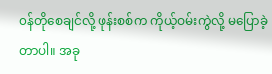၀န်တိုစေချင်လို့ ဖုန်းစစ်က ကိုယ့်ဝမ်းကွဲလို့ မပြောခဲ့တာပါ။ အခု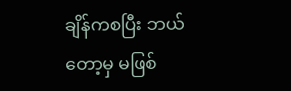ချိန်ကစပြီး ဘယ်တော့မှ မဖြစ်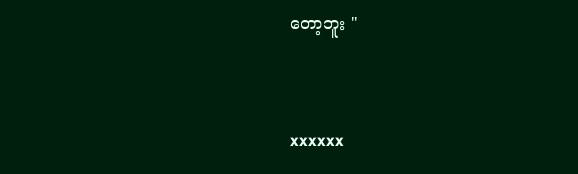တော့ဘူး "



xxxxxx